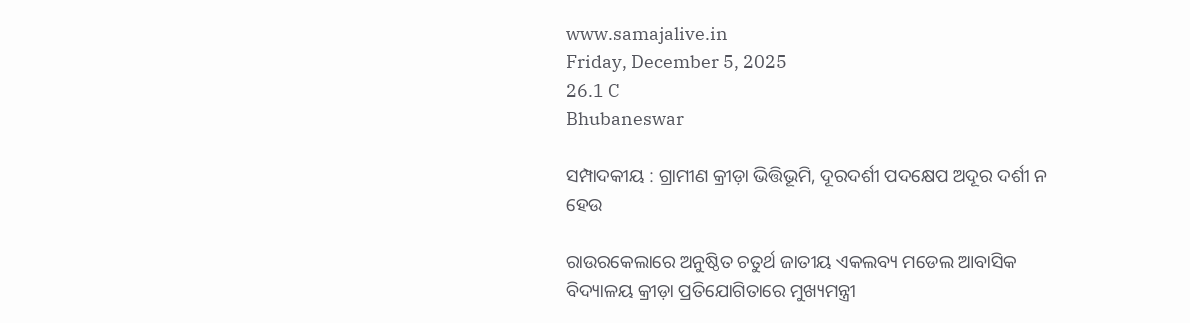www.samajalive.in
Friday, December 5, 2025
26.1 C
Bhubaneswar

ସମ୍ପାଦକୀୟ : ଗ୍ରାମୀଣ କ୍ରୀଡ଼ା ଭିତ୍ତିଭୂମି, ଦୂରଦର୍ଶୀ ପଦକ୍ଷେପ ଅଦୂର ଦର୍ଶୀ ନ ହେଉ

ରାଉରକେଲାରେ ଅନୁଷ୍ଠିତ ଚତୁର୍ଥ ଜାତୀୟ ଏକଲବ୍ୟ ମଡେଲ ଆବାସିକ ବିଦ୍ୟାଳୟ କ୍ରୀଡ଼ା ପ୍ରତିଯୋଗିତାରେ ମୁଖ୍ୟମନ୍ତ୍ରୀ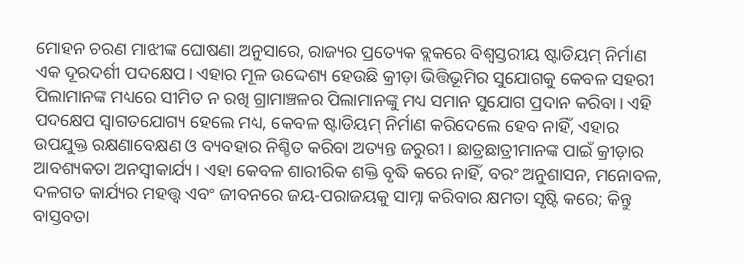ମୋହନ ଚରଣ ମାଝୀଙ୍କ ଘୋଷଣା ଅନୁସାରେ, ରାଜ୍ୟର ପ୍ରତ୍ୟେକ ବ୍ଲକରେ ବିଶ୍ୱସ୍ତରୀୟ ଷ୍ଟାଡିୟମ୍ ନିର୍ମାଣ ଏକ ଦୂରଦର୍ଶୀ ପଦକ୍ଷେପ। ଏହାର ମୂଳ ଉଦ୍ଦେଶ୍ୟ ହେଉଛି କ୍ରୀଡ଼ା ଭିତ୍ତିଭୂମିର ସୁଯୋଗକୁ କେବଳ ସହରୀ ପିଲାମାନଙ୍କ ମଧ୍ୟରେ ସୀମିତ ନ ରଖି ଗ୍ରାମାଞ୍ଚଳର ପିଲାମାନଙ୍କୁ ମଧ୍ୟ ସମାନ ସୁଯୋଗ ପ୍ରଦାନ କରିବା। ଏହି ପଦକ୍ଷେପ ସ୍ୱାଗତଯୋଗ୍ୟ ହେଲେ ମଧ୍ୟ, କେବଳ ଷ୍ଟାଡିୟମ୍ ନିର୍ମାଣ କରିଦେଲେ ହେବ ନାହିଁ, ଏହାର ଉପଯୁକ୍ତ ରକ୍ଷଣାବେକ୍ଷଣ ଓ ବ୍ୟବହାର ନିଶ୍ଚିତ କରିବା ଅତ୍ୟନ୍ତ ଜରୁରୀ। ଛାତ୍ରଛାତ୍ରୀମାନଙ୍କ ପାଇଁ କ୍ରୀଡ଼ାର ଆବଶ୍ୟକତା ଅନସ୍ୱୀକାର୍ଯ୍ୟ। ଏହା କେବଳ ଶାରୀରିକ ଶକ୍ତି ବୃଦ୍ଧି କରେ ନାହିଁ, ବରଂ ଅନୁଶାସନ, ମନୋବଳ, ଦଳଗତ କାର୍ଯ୍ୟର ମହତ୍ତ୍ୱ ଏବଂ ଜୀବନରେ ଜୟ-ପରାଜୟକୁ ସାମ୍ନା କରିବାର କ୍ଷମତା ସୃଷ୍ଟି କରେ; କିନ୍ତୁ ବାସ୍ତବତା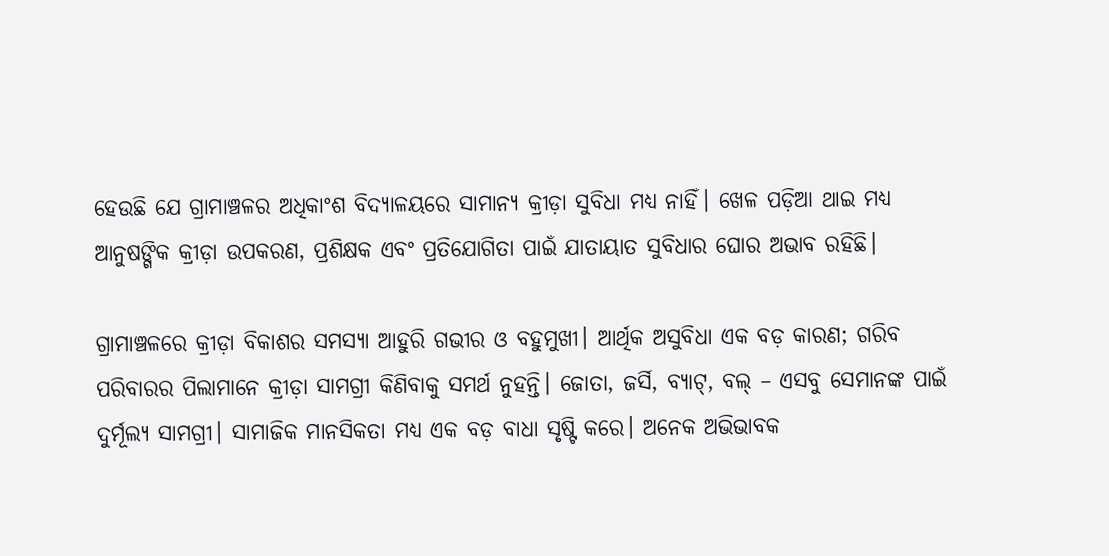ହେଉଛି ଯେ ଗ୍ରାମାଞ୍ଚଳର ଅଧିକାଂଶ ବିଦ୍ୟାଳୟରେ ସାମାନ୍ୟ କ୍ରୀଡ଼ା ସୁବିଧା ମଧ୍ୟ ନାହିଁ। ଖେଳ ପଡ଼ିଆ ଥାଇ ମଧ୍ୟ ଆନୁଷଙ୍ଗିକ କ୍ରୀଡ଼ା ଉପକରଣ, ପ୍ରଶିକ୍ଷକ ଏବଂ ପ୍ରତିଯୋଗିତା ପାଇଁ ଯାତାୟାତ ସୁବିଧାର ଘୋର ଅଭାବ ରହିଛି।

ଗ୍ରାମାଞ୍ଚଳରେ କ୍ରୀଡ଼ା ବିକାଶର ସମସ୍ୟା ଆହୁରି ଗଭୀର ଓ ବହୁମୁଖୀ। ଆର୍ଥିକ ଅସୁବିଧା ଏକ ବଡ଼ କାରଣ; ଗରିବ ପରିବାରର ପିଲାମାନେ କ୍ରୀଡ଼ା ସାମଗ୍ରୀ କିଣିବାକୁ ସମର୍ଥ ନୁହନ୍ତି। ଜୋତା, ଜର୍ସି, ବ୍ୟାଟ୍, ବଲ୍ – ଏସବୁ ସେମାନଙ୍କ ପାଇଁ ଦୁର୍ମୂଲ୍ୟ ସାମଗ୍ରୀ। ସାମାଜିକ ମାନସିକତା ମଧ୍ୟ ଏକ ବଡ଼ ବାଧା ସୃଷ୍ଟି କରେ। ଅନେକ ଅଭିଭାବକ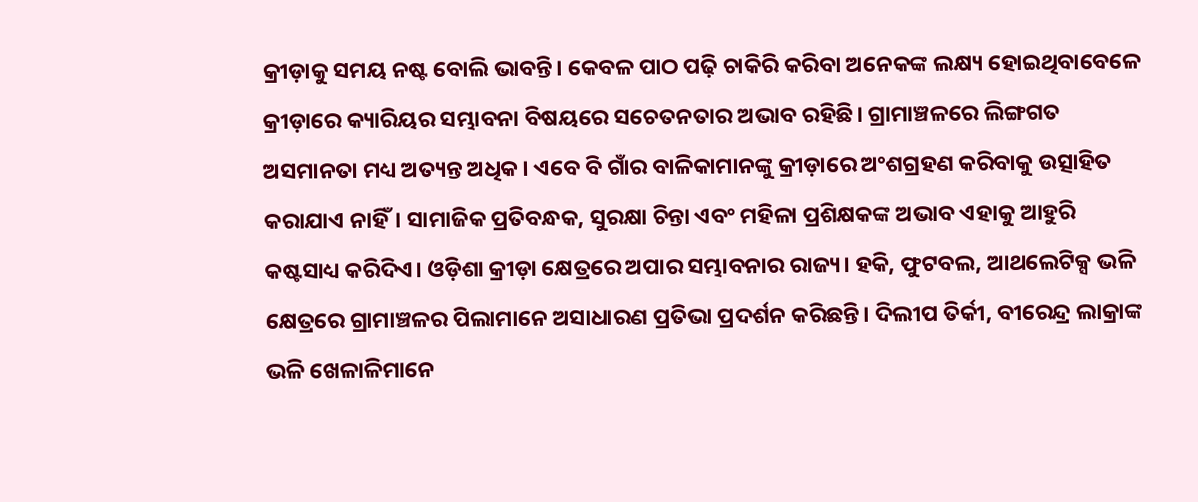କ୍ରୀଡ଼ାକୁ ସମୟ ନଷ୍ଟ ବୋଲି ଭାବନ୍ତି। କେବଳ ପାଠ ପଢ଼ି ଚାକିରି କରିବା ଅନେକଙ୍କ ଲକ୍ଷ୍ୟ ହୋଇଥିବାବେଳେ କ୍ରୀଡ଼ାରେ କ୍ୟାରିୟର ସମ୍ଭାବନା ବିଷୟରେ ସଚେତନତାର ଅଭାବ ରହିଛି। ଗ୍ରାମାଞ୍ଚଳରେ ଲିଙ୍ଗଗତ ଅସମାନତା ମଧ୍ୟ ଅତ୍ୟନ୍ତ ଅଧିକ। ଏବେ ବି ଗାଁର ବାଳିକାମାନଙ୍କୁ କ୍ରୀଡ଼ାରେ ଅଂଶଗ୍ରହଣ କରିବାକୁ ଉତ୍ସାହିତ କରାଯାଏ ନାହିଁ। ସାମାଜିକ ପ୍ରତିବନ୍ଧକ, ସୁରକ୍ଷା ଚିନ୍ତା ଏବଂ ମହିଳା ପ୍ରଶିକ୍ଷକଙ୍କ ଅଭାବ ଏହାକୁ ଆହୁରି କଷ୍ଟସାଧ୍ୟ କରିଦିଏ। ଓଡ଼ିଶା କ୍ରୀଡ଼ା କ୍ଷେତ୍ରରେ ଅପାର ସମ୍ଭାବନାର ରାଜ୍ୟ। ହକି, ଫୁଟବଲ, ଆଥଲେଟିକ୍ସ ଭଳି କ୍ଷେତ୍ରରେ ଗ୍ରାମାଞ୍ଚଳର ପିଲାମାନେ ଅସାଧାରଣ ପ୍ରତିଭା ପ୍ରଦର୍ଶନ କରିଛନ୍ତି। ଦିଲୀପ ତିର୍କୀ, ବୀରେନ୍ଦ୍ର ଲାକ୍ରାଙ୍କ ଭଳି ଖେଳାଳିମାନେ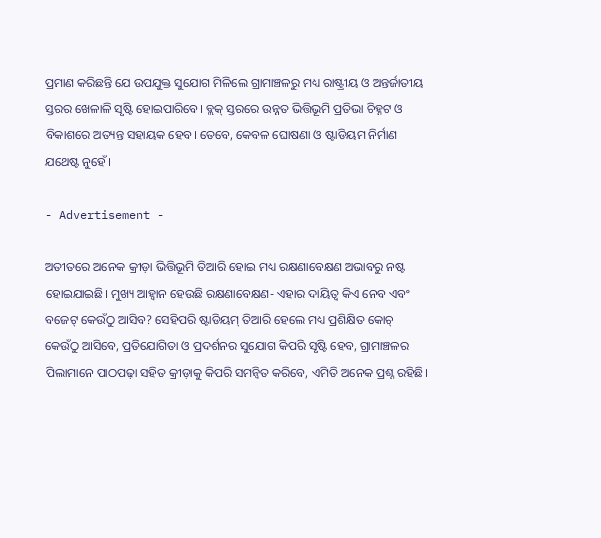ପ୍ରମାଣ କରିଛନ୍ତି ଯେ ଉପଯୁକ୍ତ ସୁଯୋଗ ମିଳିଲେ ଗ୍ରାମାଞ୍ଚଳରୁ ମଧ୍ୟ ରାଷ୍ଟ୍ରୀୟ ଓ ଅନ୍ତର୍ଜାତୀୟ ସ୍ତରର ଖେଳାଳି ସୃଷ୍ଟି ହୋଇପାରିବେ। ବ୍ଲକ୍ ସ୍ତରରେ ଉନ୍ନତ ଭିତ୍ତିଭୂମି ପ୍ରତିଭା ଚିହ୍ନଟ ଓ ବିକାଶରେ ଅତ୍ୟନ୍ତ ସହାୟକ ହେବ। ତେବେ, କେବଳ ଘୋଷଣା ଓ ଷ୍ଟାଡିୟମ ନିର୍ମାଣ ଯଥେଷ୍ଟ ନୁହେଁ।

- Advertisement -

ଅତୀତରେ ଅନେକ କ୍ରୀଡ଼ା ଭିତ୍ତିଭୂମି ତିଆରି ହୋଇ ମଧ୍ୟ ରକ୍ଷଣାବେକ୍ଷଣ ଅଭାବରୁ ନଷ୍ଟ ହୋଇଯାଇଛି। ମୁଖ୍ୟ ଆହ୍ବାନ ହେଉଛି ରକ୍ଷଣାବେକ୍ଷଣ- ଏହାର ଦାୟିତ୍ୱ କିଏ ନେବ ଏବଂ ବଜେଟ୍ କେଉଁଠୁ ଆସିବ? ସେହିପରି ଷ୍ଟାଡିୟମ୍ ତିଆରି ହେଲେ ମଧ୍ୟ ପ୍ରଶିକ୍ଷିତ କୋଚ୍ କେଉଁଠୁ ଆସିବେ, ପ୍ରତିଯୋଗିତା ଓ ପ୍ରଦର୍ଶନର ସୁଯୋଗ କିପରି ସୃଷ୍ଟି ହେବ, ଗ୍ରାମାଞ୍ଚଳର ପିଲାମାନେ ପାଠପଢ଼ା ସହିତ କ୍ରୀଡ଼ାକୁ କିପରି ସମନ୍ବିତ କରିବେ, ଏମିତି ଅନେକ ପ୍ରଶ୍ନ ରହିଛି।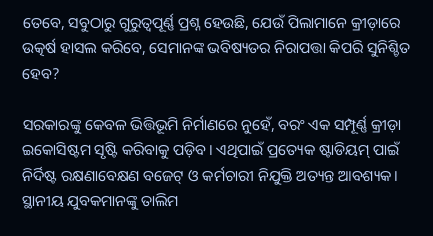ତେବେ, ସବୁଠାରୁ ଗୁରୁତ୍ୱପୂର୍ଣ୍ଣ ପ୍ରଶ୍ନ ହେଉଛି, ଯେଉଁ ପିଲାମାନେ କ୍ରୀଡ଼ାରେ ଉତ୍କର୍ଷ ହାସଲ କରିବେ, ସେମାନଙ୍କ ଭବିଷ୍ୟତର ନିରାପତ୍ତା କିପରି ସୁନିଶ୍ଚିତ ହେବ?

ସରକାରଙ୍କୁ କେବଳ ଭିତ୍ତିଭୂମି ନିର୍ମାଣରେ ନୁହେଁ, ବରଂ ଏକ ସମ୍ପୂର୍ଣ୍ଣ କ୍ରୀଡ଼ା ଇକୋସିଷ୍ଟମ ସୃଷ୍ଟି କରିବାକୁ ପଡ଼ିବ। ଏଥିପାଇଁ ପ୍ରତ୍ୟେକ ଷ୍ଟାଡିୟମ୍ ପାଇଁ ନିର୍ଦିଷ୍ଟ ରକ୍ଷଣାବେକ୍ଷଣ ବଜେଟ୍ ଓ କର୍ମଚାରୀ ନିଯୁକ୍ତି ଅତ୍ୟନ୍ତ ଆବଶ୍ୟକ। ସ୍ଥାନୀୟ ଯୁବକମାନଙ୍କୁ ତାଲିମ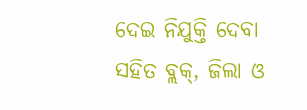ଦେଇ ନିଯୁକ୍ତି ଦେବା ସହିତ ବ୍ଲକ୍, ଜିଲା ଓ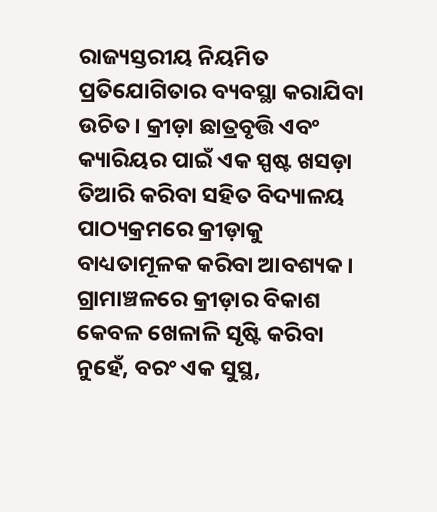ରାଜ୍ୟସ୍ତରୀୟ ନିୟମିତ ପ୍ରତିଯୋଗିତାର ବ୍ୟବସ୍ଥା କରାଯିବା ଉଚିତ। କ୍ରୀଡ଼ା ଛାତ୍ରବୃତ୍ତି ଏବଂ କ୍ୟାରିୟର ପାଇଁ ଏକ ସ୍ପଷ୍ଟ ଖସଡ଼ା ତିଆରି କରିବା ସହିତ ବିଦ୍ୟାଳୟ ପାଠ୍ୟକ୍ରମରେ କ୍ରୀଡ଼ାକୁ ବାଧ୍ୟତାମୂଳକ କରିବା ଆବଶ୍ୟକ। ଗ୍ରାମାଞ୍ଚଳରେ କ୍ରୀଡ଼ାର ବିକାଶ କେବଳ ଖେଳାଳି ସୃଷ୍ଟି କରିବା ନୁହେଁ, ବରଂ ଏକ ସୁସ୍ଥ,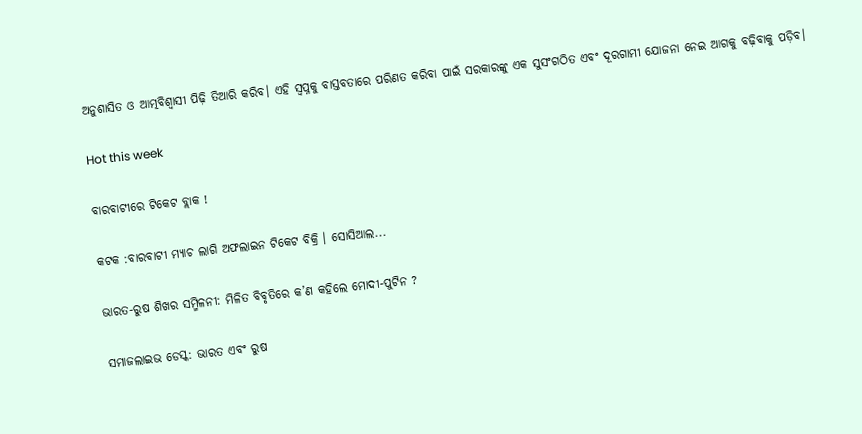ଅନୁଶାସିତ ଓ ଆତ୍ମବିଶ୍ୱାସୀ ପିଢ଼ି ତିଆରି କରିବ। ଏହି ସ୍ୱପ୍ନକୁ ବାସ୍ତବତାରେ ପରିଣତ କରିବା ପାଇଁ ସରକାରଙ୍କୁ ଏକ ସୁସଂଗଠିତ ଏବଂ ଦୂରଗାମୀ ଯୋଜନା ନେଇ ଆଗକୁ ବଢ଼ିବାକୁ ପଡ଼ିବ।

Hot this week

ବାରବାଟୀରେ ଟିକେଟ ବ୍ଲାକ !

କଟକ :ବାରବାଟୀ ମ୍ୟାଚ ଲାଗି ଅଫଲାଇନ ଟିକେଟ ବିକ୍ରି । ସୋସିଆଲ...

ଭାରତ-ରୁଷ ଶିଖର ସମ୍ମିଳନୀ: ମିଳିତ ବିବୃତିରେ କ’ଣ କହିଲେ ମୋଦୀ-ପୁଟିନ ?

ସମାଜଲାଇଭ ଡେସ୍କ: ଭାରତ ଏବଂ ରୁଷ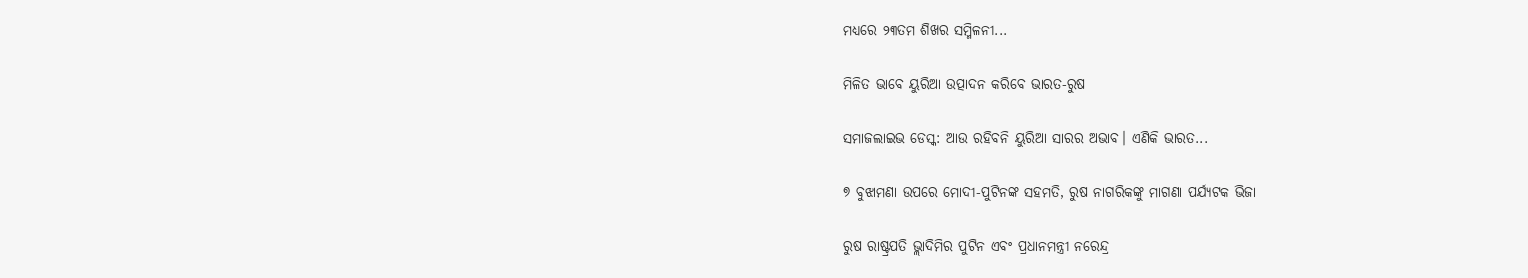ମଧ୍ୟରେ ୨୩ତମ ଶିଖର ସମ୍ମିଳନୀ...

ମିଳିତ ଭାବେ ୟୁରିଆ ଉତ୍ପାଦନ କରିବେ ଭାରତ-ରୁଷ

ସମାଜଲାଇଭ ଡେସ୍କ: ଆଉ ରହିବନି ୟୁରିଆ ସାରର ଅଭାବ। ଏଣିକି ଭାରତ...

୭ ବୁଝାମଣା ଉପରେ ମୋଦୀ-ପୁଟିନଙ୍କ ସହମତି, ରୁଷ ନାଗରିକଙ୍କୁ ମାଗଣା ପର୍ଯ୍ୟଟକ ଭିଜା

ରୁଷ ରାଷ୍ଟ୍ରପତି ଭ୍ଲାଦିମିର ପୁଟିନ ଏବଂ ପ୍ରଧାନମନ୍ତ୍ରୀ ନରେନ୍ଦ୍ର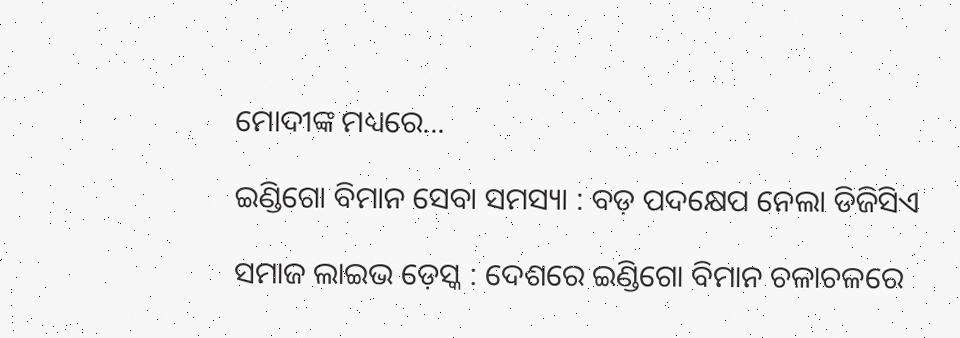ମୋଦୀଙ୍କ ମଧ୍ୟରେ...

ଇଣ୍ଡିଗୋ ବିମାନ ସେବା ସମସ୍ୟା : ବଡ଼ ପଦକ୍ଷେପ ନେଲା ଡିଜିସିଏ

ସମାଜ ଲାଇଭ ଡ଼େସ୍କ : ଦେଶରେ ଇଣ୍ଡିଗୋ ବିମାନ ଚଳାଚଳରେ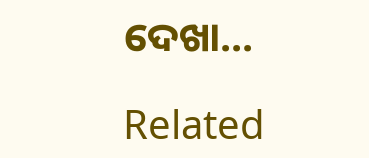ଦେଖା...

Related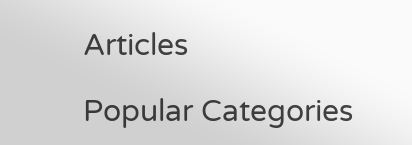Articles

Popular Categories